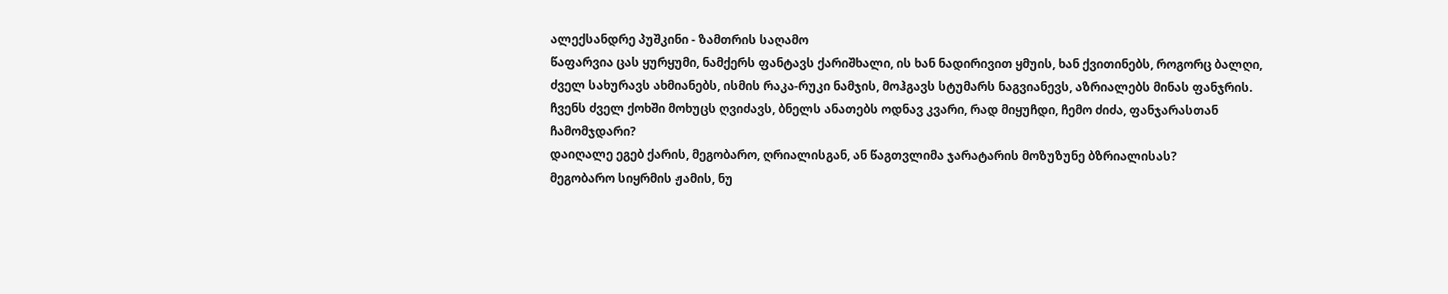ალექსანდრე პუშკინი - ზამთრის საღამო
წაფარვია ცას ყურყუმი, ნამქერს ფანტავს ქარიშხალი, ის ხან ნადირივით ყმუის, ხან ქვითინებს, როგორც ბალღი,
ძველ სახურავს ახმიანებს, ისმის რაკა-რუკი ნამჯის, მოჰგავს სტუმარს ნაგვიანევს, აზრიალებს მინას ფანჯრის.
ჩვენს ძველ ქოხში მოხუცს ღვიძავს, ბნელს ანათებს ოდნავ კვარი, რად მიყუჩდი, ჩემო ძიძა, ფანჯარასთან ჩამომჯდარი?
დაიღალე ეგებ ქარის, მეგობარო, ღრიალისგან, ან წაგთვლიმა ჯარატარის მოზუზუნე ბზრიალისას?
მეგობარო სიყრმის ჟამის, ნუ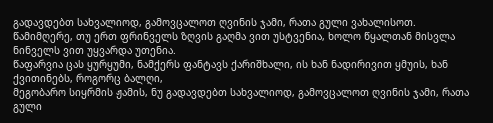გადავდებთ სახვალიოდ, გამოვცალოთ ღვინის ჯამი, რათა გული ვახალისოთ.
წამიმღერე, თუ ერთ ფრინველს ზღვის გაღმა ვით უსტვენია, ხოლო წყალთან მისვლა ნინველს ვით უყვარდა უთენია.
წაფარვია ცას ყურყუმი, ნამქერს ფანტავს ქარიშხალი, ის ხან ნადირივით ყმუის, ხან ქვითინებს, როგორც ბალღი,
მეგობარო სიყრმის ჟამის, ნუ გადავდებთ სახვალიოდ, გამოვცალოთ ღვინის ჯამი, რათა გული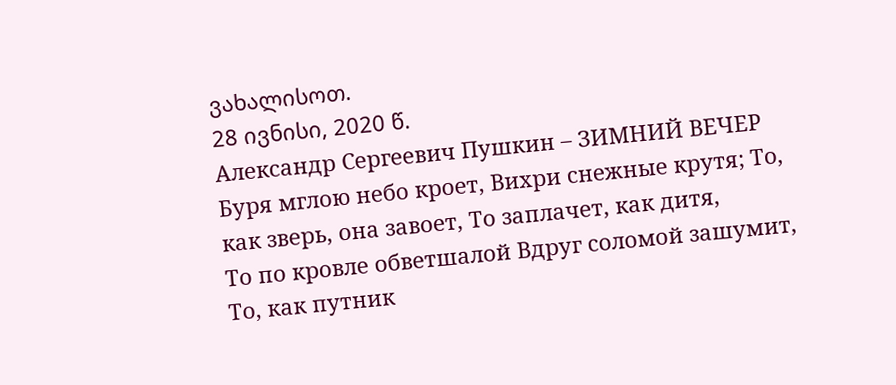ვახალისოთ.
28 ივნისი, 2020 წ.
Александр Сергеевич Пушкин – ЗИМНИЙ ВЕЧЕР
Буря мглою небо кроет, Вихри снежные крутя; То, как зверь, она завоет, То заплачет, как дитя,
То по кровле обветшалой Вдруг соломой зашумит, То, как путник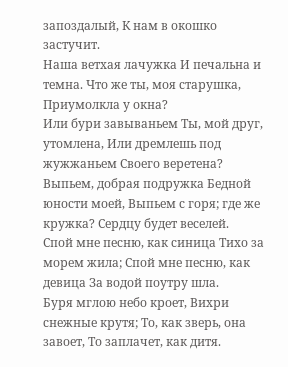запоздалый, К нам в окошко застучит.
Наша ветхая лачужка И печальна и темна. Что же ты, моя старушка, Приумолкла у окна?
Или бури завываньем Ты, мой друг, утомлена, Или дремлешь под жужжаньем Своего веретена?
Выпьем, добрая подружка Бедной юности моей, Выпьем с горя; где же кружка? Сердцу будет веселей.
Спой мне песню, как синица Тихо за морем жила; Спой мне песню, как девица За водой поутру шла.
Буря мглою небо кроет, Вихри снежные крутя; То, как зверь, она завоет, То заплачет, как дитя.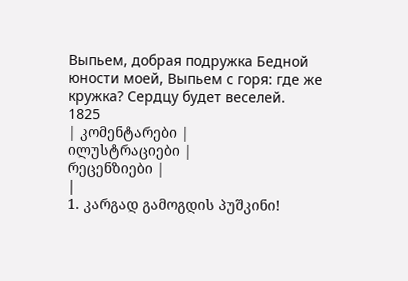Выпьем, добрая подружка Бедной юности моей, Выпьем с горя: где же кружка? Сердцу будет веселей.
1825
| კომენტარები |
ილუსტრაციები |
რეცენზიები |
|
1. კარგად გამოგდის პუშკინი!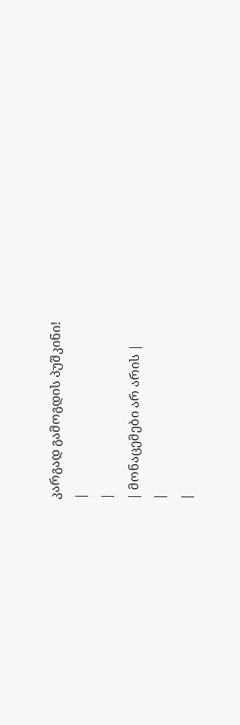კარგად გამოგდის პუშკინი!
|
|
| მონაცემები არ არის |
|
|